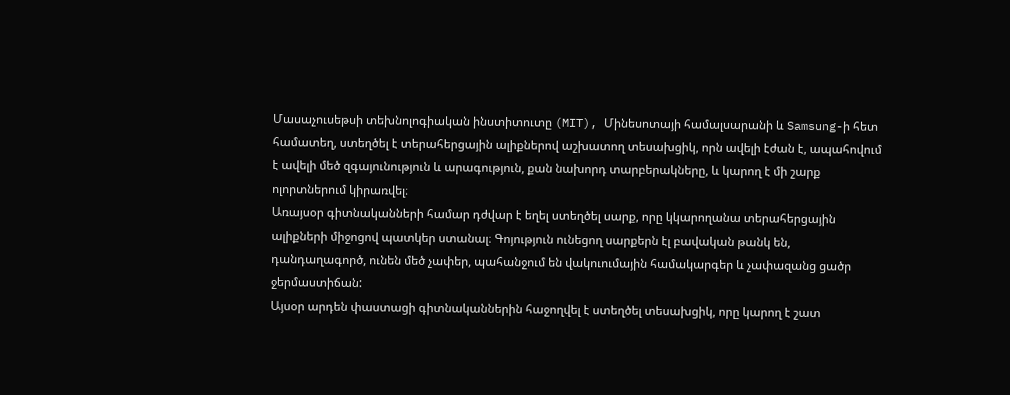Մասաչուսեթսի տեխնոլոգիական ինստիտուտը (MIT), Մինեսոտայի համալսարանի և Samsung-ի հետ համատեղ, ստեղծել է տերահերցային ալիքներով աշխատող տեսախցիկ, որն ավելի էժան է, ապահովում է ավելի մեծ զգայունություն և արագություն, քան նախորդ տարբերակները, և կարող է մի շարք ոլորտներում կիրառվել։
Առայսօր գիտնականների համար դժվար է եղել ստեղծել սարք, որը կկարողանա տերահերցային ալիքների միջոցով պատկեր ստանալ։ Գոյություն ունեցող սարքերն էլ բավական թանկ են, դանդաղագործ, ունեն մեծ չափեր, պահանջում են վակուումային համակարգեր և չափազանց ցածր ջերմաստիճան:
Այսօր արդեն փաստացի գիտնականներին հաջողվել է ստեղծել տեսախցիկ, որը կարող է շատ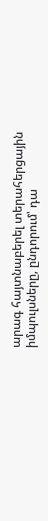արագ հայտնաբերել տերահերցային իմպուլսները, ընդորում՝ դա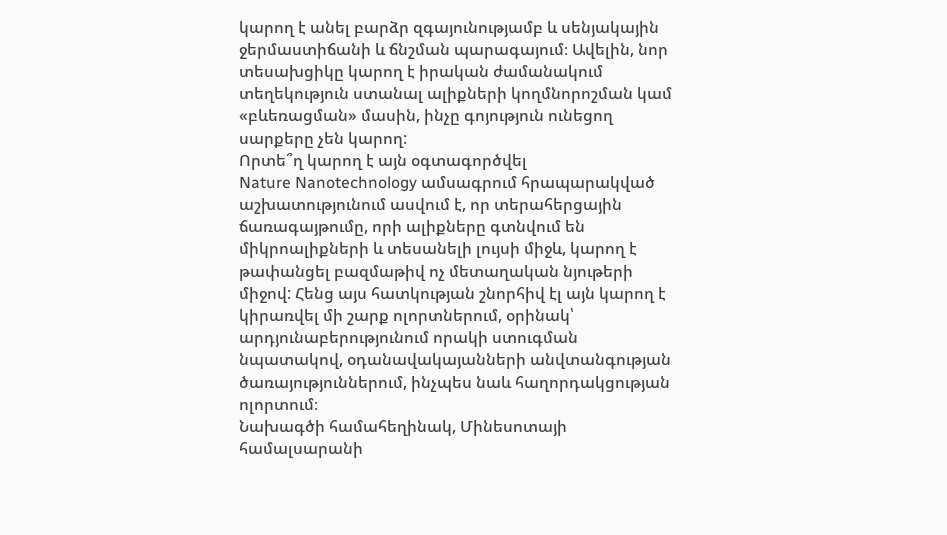կարող է անել բարձր զգայունությամբ և սենյակային ջերմաստիճանի և ճնշման պարագայում։ Ավելին, նոր տեսախցիկը կարող է իրական ժամանակում տեղեկություն ստանալ ալիքների կողմնորոշման կամ «բևեռացման» մասին, ինչը գոյություն ունեցող սարքերը չեն կարող:
Որտե՞ղ կարող է այն օգտագործվել
Nature Nanotechnology ամսագրում հրապարակված աշխատությունում ասվում է, որ տերահերցային ճառագայթումը, որի ալիքները գտնվում են միկրոալիքների և տեսանելի լույսի միջև, կարող է թափանցել բազմաթիվ ոչ մետաղական նյութերի միջով: Հենց այս հատկության շնորհիվ էլ այն կարող է կիրառվել մի շարք ոլորտներում, օրինակ՝ արդյունաբերությունում որակի ստուգման նպատակով, օդանավակայանների անվտանգության ծառայություններում, ինչպես նաև հաղորդակցության ոլորտում։
Նախագծի համահեղինակ, Մինեսոտայի համալսարանի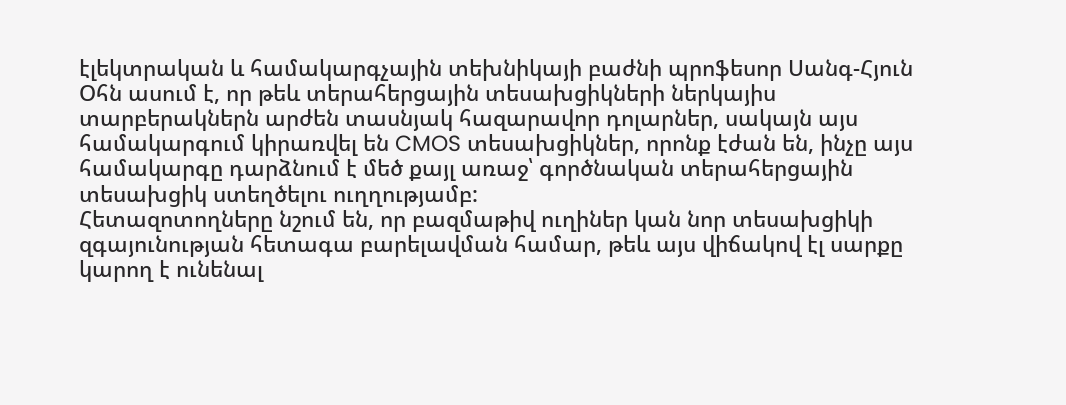էլեկտրական և համակարգչային տեխնիկայի բաժնի պրոֆեսոր Սանգ-Հյուն Օհն ասում է, որ թեև տերահերցային տեսախցիկների ներկայիս տարբերակներն արժեն տասնյակ հազարավոր դոլարներ, սակայն այս համակարգում կիրառվել են CMOS տեսախցիկներ, որոնք էժան են, ինչը այս համակարգը դարձնում է մեծ քայլ առաջ՝ գործնական տերահերցային տեսախցիկ ստեղծելու ուղղությամբ:
Հետազոտողները նշում են, որ բազմաթիվ ուղիներ կան նոր տեսախցիկի զգայունության հետագա բարելավման համար, թեև այս վիճակով էլ սարքը կարող է ունենալ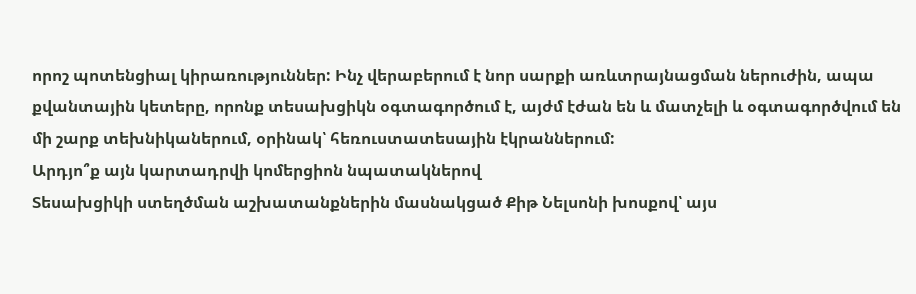որոշ պոտենցիալ կիրառություններ: Ինչ վերաբերում է նոր սարքի առևտրայնացման ներուժին, ապա քվանտային կետերը, որոնք տեսախցիկն օգտագործում է, այժմ էժան են և մատչելի և օգտագործվում են մի շարք տեխնիկաներում, օրինակ՝ հեռուստատեսային էկրաններում:
Արդյո՞ք այն կարտադրվի կոմերցիոն նպատակներով
Տեսախցիկի ստեղծման աշխատանքներին մասնակցած Քիթ Նելսոնի խոսքով՝ այս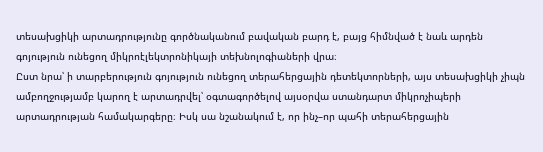տեսախցիկի արտադրությունը գործնականում բավական բարդ է, բայց հիմնված է նաև արդեն գոյություն ունեցող միկրոէլեկտրոնիկայի տեխնոլոգիաների վրա։
Ըստ նրա՝ ի տարբերություն գոյություն ունեցող տերահերցային դետեկտորների, այս տեսախցիկի չիպն ամբողջությամբ կարող է արտադրվել՝ օգտագործելով այսօրվա ստանդարտ միկրոչիպերի արտադրության համակարգերը։ Իսկ սա նշանակում է, որ ինչ–որ պահի տերահերցային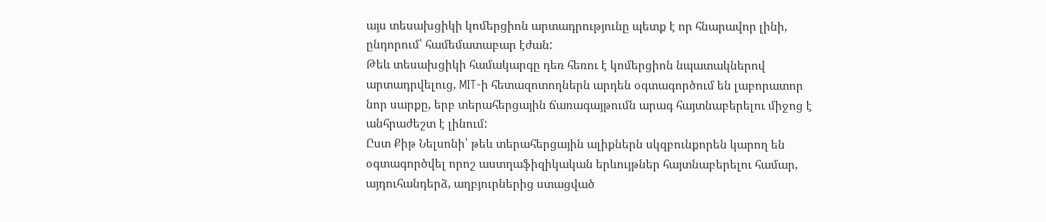այս տեսախցիկի կոմերցիոն արտադրությունը պետք է որ հնարավոր լինի, ընդորում՝ համեմատաբար էժան:
Թեև տեսախցիկի համակարգը դեռ հեռու է կոմերցիոն նպատակներով արտադրվելուց, MIT-ի հետազոտողներն արդեն օգտագործում են լաբորատոր նոր սարքը, երբ տերահերցային ճառագայթումն արագ հայտնաբերելու միջոց է անհրաժեշտ է լինում:
Ըստ Քիթ Նելսոնի՝ թեև տերահերցային ալիքներն սկզբունքորեն կարող են օգտագործվել որոշ աստղաֆիզիկական երևույթներ հայտնաբերելու համար, այդուհանդերձ, աղբյուրներից ստացված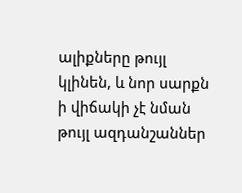ալիքները թույլ կլինեն, և նոր սարքն ի վիճակի չէ նման թույլ ազդանշաններ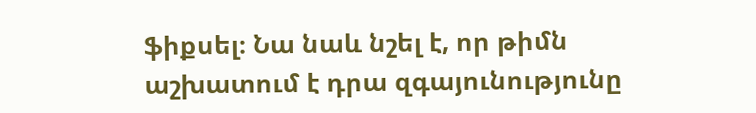ֆիքսել։ Նա նաև նշել է, որ թիմն աշխատում է դրա զգայունությունը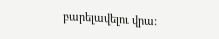բարելավելու վրա: